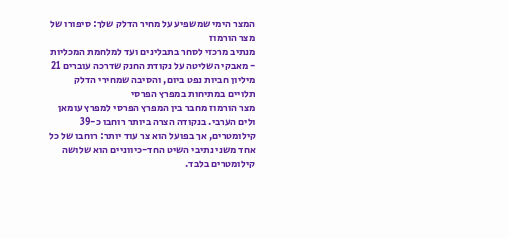המצר הימי שמשפיע על מחיר הדלק שלך: סיפורו של מצר הורמוז
מנתיב מרכזי לסחר בתבלינים ועד למלחמת המכליות - מאבקי השליטה על נקודת החנק שדרכה עוברים 21 מיליון חביות נפט ביום, והסיבה שמחירי הדלק תלויים במתיחות במפרץ הפרסי
מצר הורמוז מחבר בין המפרץ הפרסי למפרץ עומאן ולים הערבי. בנקודה הצרה ביותר רוחבו כ-39 קילומטרים, אך בפועל הוא צר עוד יותר: רוחבו של כל אחד משני נתיבי השיט החד-כיווניים הוא שלושה קילומטרים בלבד.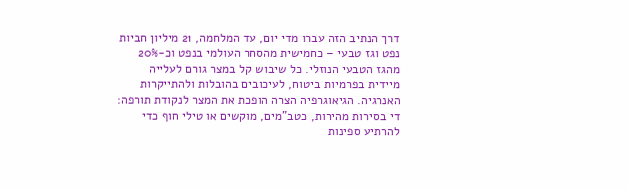דרך הנתיב הזה עברו מדי יום, עד המלחמה, 21 מיליון חביות נפט וגז טבעי – כחמישית מהסחר העולמי בנפט וכ-20% מהגז הטבעי הנוזלי. כל שיבוש קל במצר גורם לעלייה מיידית בפרמיות ביטוח, לעיכובים בהובלות ולהתייקרות האנרגיה. הגיאוגרפיה הצרה הופכת את המצר לנקודת תורפה: די בסירות מהירות, כטב"מים, מוקשים או טילי חוף כדי להרתיע ספינות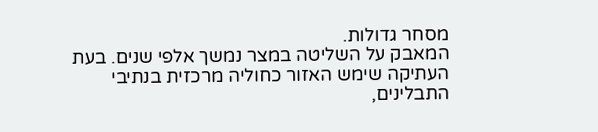מסחר גדולות.
המאבק על השליטה במצר נמשך אלפי שנים. בעת העתיקה שימש האזור כחוליה מרכזית בנתיבי התבלינים,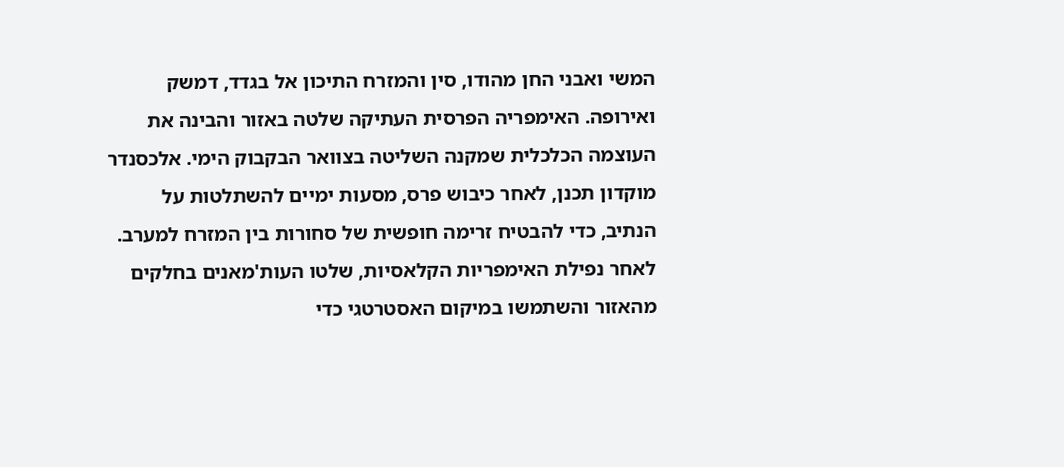המשי ואבני החן מהודו, סין והמזרח התיכון אל בגדד, דמשק ואירופה. האימפריה הפרסית העתיקה שלטה באזור והבינה את העוצמה הכלכלית שמקנה השליטה בצוואר הבקבוק הימי. אלכסנדר מוקדון תכנן, לאחר כיבוש פרס, מסעות ימיים להשתלטות על הנתיב, כדי להבטיח זרימה חופשית של סחורות בין המזרח למערב. לאחר נפילת האימפריות הקלאסיות, שלטו העות'מאנים בחלקים מהאזור והשתמשו במיקום האסטרטגי כדי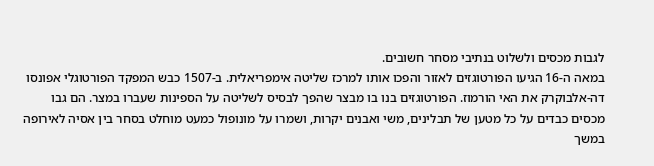לגבות מכסים ולשלוט בנתיבי מסחר חשובים.
במאה ה-16 הגיעו הפורטוגזים לאזור והפכו אותו למרכז שליטה אימפריאלית. ב-1507 כבש המפקד הפורטוגלי אפונסו דה-אלבוקרק את האי הורמוז. הפורטוגזים בנו בו מבצר שהפך לבסיס לשליטה על הספינות שעברו במצר. הם גבו מכסים כבדים על כל מטען של תבלינים, משי ואבנים יקרות, ושמרו על מונופול כמעט מוחלט בסחר בין אסיה לאירופה במשך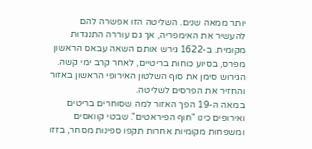יותר ממאה שנים. השליטה הזו אפשרה להם להעשיר את האימפריה, אך גם עוררה התנגדות מקומית. ב-1622 גירש אותם השאה עבאס הראשון מפרס, בסיוע כוחות בריטיים, לאחר קרב ימי קשה. הגירוש סימן את סוף השלטון האירופי הראשון באזור והחזיר את הפרסים לשליטה.
במאה ה-19 הפך האזור למה שסוחרים בריטים ואירופים כינו "חוף הפיראטים". שבטי קוואסים ומשפחות מקומיות אחרות תקפו ספינות מסחר, בזזו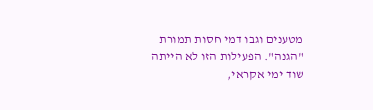מטענים וגבו דמי חסות תמורת "הגנה". הפעילות הזו לא הייתה שוד ימי אקראי,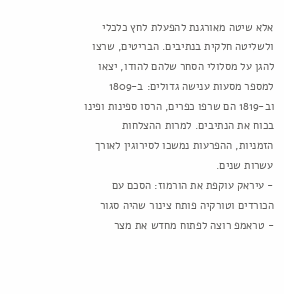אלא שיטה מאורגנת להפעלת לחץ כלכלי ולשליטה חלקית בנתיבים. הבריטים, שרצו להגן על מסלולי הסחר שלהם להודו, יצאו למספר מסעות ענישה גדולים: ב-1809 וב-1819 הם שרפו כפרים, הרסו ספינות ופינו בכוח את הנתיבים. למרות ההצלחות הזמניות, ההפרעות נמשכו לסירוגין לאורך עשרות שנים.
- עיראק עוקפת את הורמוז: הסכם עם הכורדים וטורקיה פותח צינור שהיה סגור
- טראמפ רוצה לפתוח מחדש את מצר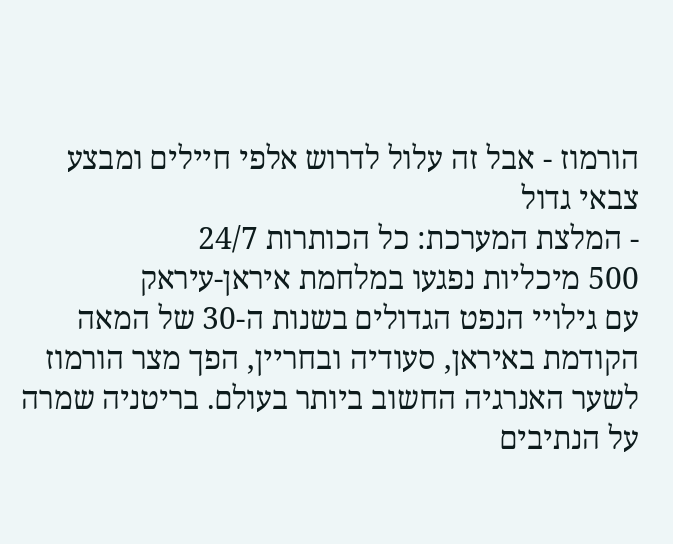הורמוז - אבל זה עלול לדרוש אלפי חיילים ומבצע צבאי גדול
- המלצת המערכת: כל הכותרות 24/7
500 מיכליות נפגעו במלחמת איראן-עיראק
עם גילויי הנפט הגדולים בשנות ה-30 של המאה הקודמת באיראן, סעודיה ובחריין, הפך מצר הורמוז לשער האנרגיה החשוב ביותר בעולם. בריטניה שמרה על הנתיבים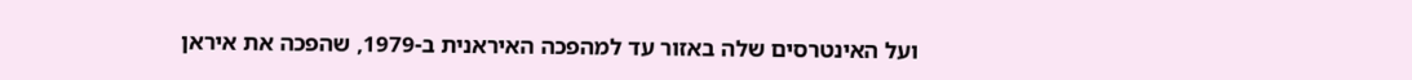ועל האינטרסים שלה באזור עד למהפכה האיראנית ב-1979, שהפכה את איראן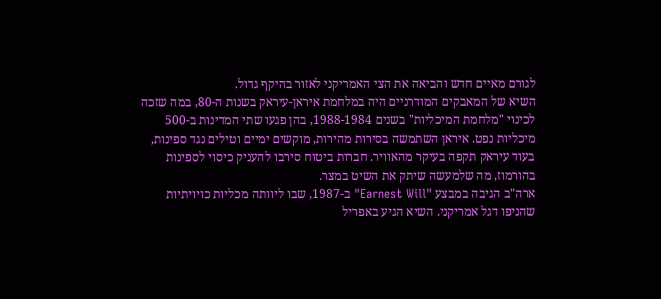לגורם מאיים חדש והביאה את הצי האמריקני לאזור בהיקף גדול.
השיא של המאבקים המודרניים היה במלחמת איראן-עיראק בשנות ה-80, במה שזכה לכינוי "מלחמת המיכליות" בשנים 1988-1984, בהן פגעו שתי המדינות ב-500 מיכליות נפט. איראן השתמשה בסירות מהירות, מוקשים ימיים וטילים נגד ספינות, בעוד עיראק תקפה בעיקר מהאוויר. חברות ביטוח סירבו להעניק כיסוי לספינות בהורמוז, מה שלמעשה שיתק את השיט במצר.
ארה"ב הגיבה במבצע "Earnest Will" ב-1987, שבו ליוותה מכליות כויויתיות שהניפו דגל אמריקני. השיא הגיע באפריל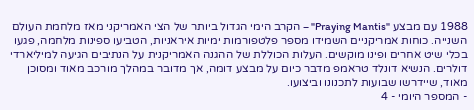1988 עם מבצע "Praying Mantis" – הקרב הימי הגדול ביותר של הצי האמריקני מאז מלחמת העולם השנייה. כוחות אמריקניים השמידו מספר פלטפורמות ימיות איראניות, הטביעו ספינות מלחמה, פגעו בכלי שיט אחרים ופינו מוקשים. העלות הכוללת של ההגנה האמריקנית על הנתיבים הגיעה למיליארדי דולרים. הנשיא דונלד טראמפ מדבר כיום על מבצע דומה, אך מדובר במהלך מורכב מאוד ומסוכן מאוד, שיידרשו שבועות לתכנונו וביצועו.
- המספר היומי - 4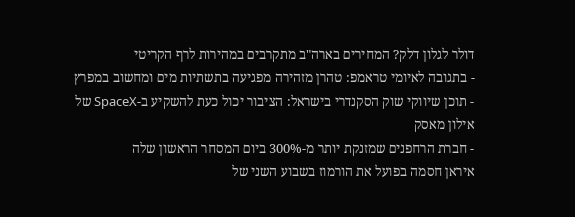דולר לגלון דלק? המחירים בארה"ב מתקרבים במהירות לרף הקריטי
- בתגובה לאיומי טראמפ: טהרן מזהירה מפגיעה בתשתיות מים ומחשוב במפרץ
- תוכן שיווקי שוק הסקנדרי בישראל: הציבור יכול כעת להשקיע ב-SpaceX של אילון מאסק
- חברת הרחפנים שמזנקת יותר מ-300% ביום המסחר הראשון שלה
איראן חסמה בפועל את הורמוז בשבוע השני של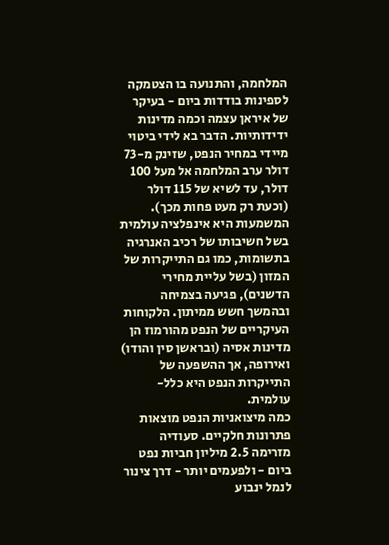המלחמה, והתנועה בו הצטמקה לספינות בודדות ביום - בעיקר של איראן עצמה וכמה מדינות ידידותיות. הדבר בא לידי ביטוי מיידי במחיר הנפט, שזינק מ-73 דולר ערב המלחמה אל מעל 100 דולר, עד לשיא של 115 דולר (וכעת רק מעט פחות מכך). המשמעות היא אינפלציה עולמית בשל חשיבותו של רכיב האנרגיה בתשומות, כמו גם התייקרות של המזון (בשל עליית מחירי הדשנים), פגיעה בצמיחה ובהמשך חשש ממיתון. הלקוחות העיקריים של הנפט מהורמוז הן מדינות אסיה (ובראשן סין והודו) ואירופה, אך ההשפעה של התייקרות הנפט היא כלל-עולמית.
כמה מיצואניות הנפט מוצאות פתרונות חלקיים. סעודיה מזרימה 2.5 מיליון חביות נפט ביום - ולפעמים יותר - דרך צינור לנמל ינבוע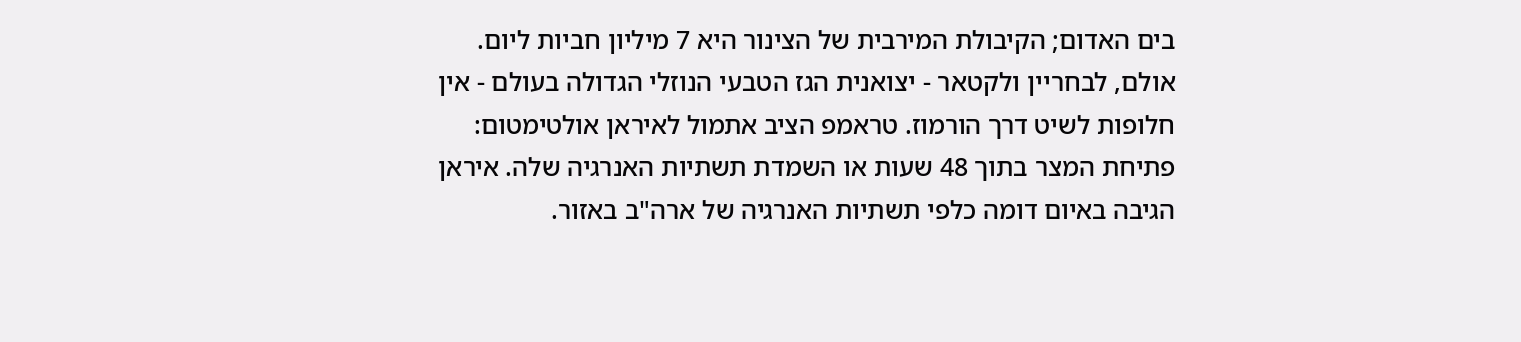בים האדום; הקיבולת המירבית של הצינור היא 7 מיליון חביות ליום. אולם, לבחריין ולקטאר - יצואנית הגז הטבעי הנוזלי הגדולה בעולם - אין חלופות לשיט דרך הורמוז. טראמפ הציב אתמול לאיראן אולטימטום: פתיחת המצר בתוך 48 שעות או השמדת תשתיות האנרגיה שלה. איראן הגיבה באיום דומה כלפי תשתיות האנרגיה של ארה"ב באזור.